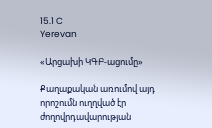15.1 C
Yerevan

«Արցախի ԿԳԲ-ացումը»

Քաղաքական առումով այդ որոշումն ուղղված էր ժողովրդավարության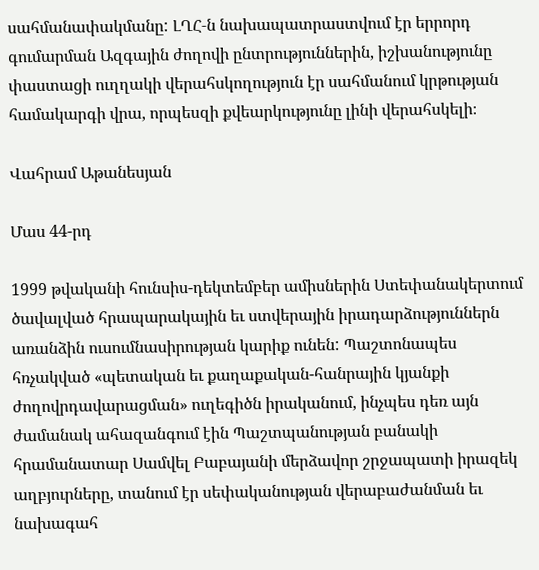սահմանափակմանը: ԼՂՀ‑ն նախապատրաստվում էր երրորդ գումարման Ազգային ժողովի ընտրություններին, իշխանությունը փաստացի ուղղակի վերահսկողություն էր սահմանում կրթության համակարգի վրա, որպեսզի քվեարկությունը լինի վերահսկելի։

Վահրամ Աթանեսյան

Մաս 44-րդ

1999 թվականի հունսիս-դեկտեմբեր ամիսներին Ստեփանակերտում ծավալված հրապարակային եւ ստվերային իրադարձություններն առանձին ուսումնասիրության կարիք ունեն: Պաշտոնապես հռչակված «պետական եւ քաղաքական-հանրային կյանքի ժողովրդավարացման» ուղեգիծն իրականում, ինչպես դեռ այն ժամանակ ահազանգում էին Պաշտպանության բանակի հրամանատար Սամվել Բաբայանի մերձավոր շրջապատի իրազեկ աղբյուրները, տանում էր սեփականության վերաբաժանման եւ նախագահ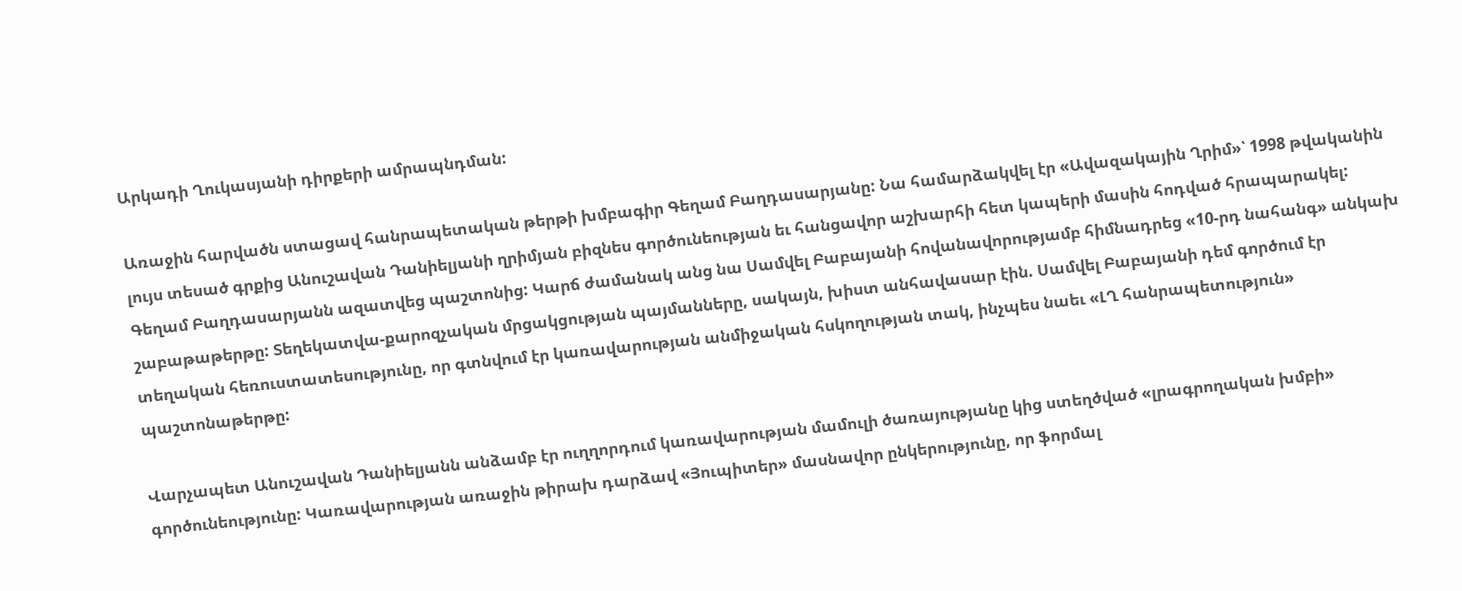Արկադի Ղուկասյանի դիրքերի ամրապնդման:

Առաջին հարվածն ստացավ հանրապետական թերթի խմբագիր Գեղամ Բաղդասարյանը: Նա համարձակվել էր «Ավազակային Ղրիմ»՝ 1998 թվականին լույս տեսած գրքից Անուշավան Դանիելյանի ղրիմյան բիզնես գործունեության եւ հանցավոր աշխարհի հետ կապերի մասին հոդված հրապարակել: Գեղամ Բաղդասարյանն ազատվեց պաշտոնից: Կարճ ժամանակ անց նա Սամվել Բաբայանի հովանավորությամբ հիմնադրեց «10-րդ նահանգ» անկախ շաբաթաթերթը: Տեղեկատվա-քարոզչական մրցակցության պայմանները, սակայն, խիստ անհավասար էին. Սամվել Բաբայանի դեմ գործում էր տեղական հեռուստատեսությունը, որ գտնվում էր կառավարության անմիջական հսկողության տակ, ինչպես նաեւ «ԼՂ հանրապետություն» պաշտոնաթերթը:

Վարչապետ Անուշավան Դանիելյանն անձամբ էր ուղղորդում կառավարության մամուլի ծառայությանը կից ստեղծված «լրագրողական խմբի» գործունեությունը: Կառավարության առաջին թիրախ դարձավ «Յուպիտեր» մասնավոր ընկերությունը, որ ֆորմալ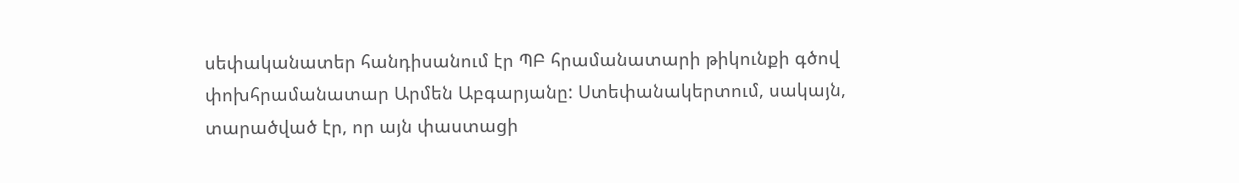սեփականատեր հանդիսանում էր ՊԲ հրամանատարի թիկունքի գծով փոխհրամանատար Արմեն Աբգարյանը: Ստեփանակերտում, սակայն, տարածված էր, որ այն փաստացի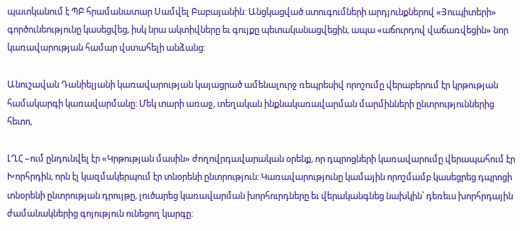պատկանում է ՊԲ հրամանատար Սամվել Բաբայանին: Անցկացված ստուգումների արդյունքներով «Յուպիտերի» գործունեությունը կասեցվեց, իսկ նրա ակտիվները եւ գույքը պետականացվեցին, ապա «աճուրդով վաճառվեցին» նոր կառավարության համար վստահելի անձանց:

Անուշավան Դանիելյանի կառավարության կայացրած ամենալուրջ ռեպրեսիվ որոշումը վերաբերում էր կրթության համակարգի կառավարմանը: Մեկ տարի առաջ, տեղական ինքնակառավարման մարմինների ընտրություններից հետո,

ԼՂՀ –ում ընդունվել էր «Կրթության մասին» ժողովրդավարական օրենք, որ դպրոցների կառավարումը վերապահում էր Խորհրդին, որն էլ կազմակերպում էր տնօրենի ընտրություն: Կառավարությունը կամային որոշմամբ կասեցրեց դպրոցի տնօրենի ընտրության դրույթը, լուծարեց կառավարման խորհուրդները եւ վերականգնեց նախկին՝ դեռեւս խորհրդային ժամանակներից գոյություն ունեցող կարգը: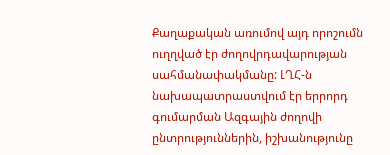Քաղաքական առումով այդ որոշումն ուղղված էր ժողովրդավարության սահմանափակմանը: ԼՂՀ‑ն նախապատրաստվում էր երրորդ գումարման Ազգային ժողովի ընտրություններին, իշխանությունը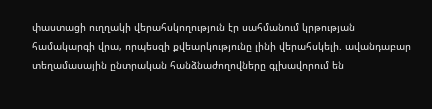փաստացի ուղղակի վերահսկողություն էր սահմանում կրթության համակարգի վրա, որպեսզի քվեարկությունը լինի վերահսկելի. ավանդաբար տեղամասային ընտրական հանձնաժողովները գլխավորում են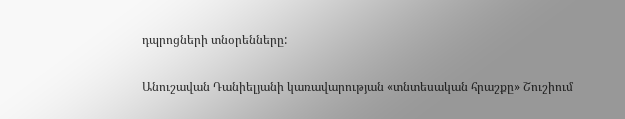դպրոցների տնօրենները:

Անուշավան Դանիելյանի կառավարության «տնտեսական հրաշքը» Շուշիում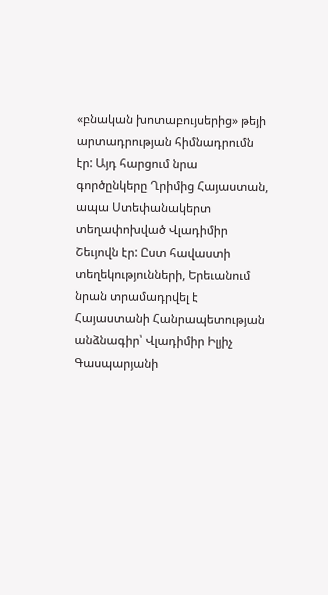«բնական խոտաբույսերից» թեյի արտադրության հիմնադրումն էր: Այդ հարցում նրա գործընկերը Ղրիմից Հայաստան, ապա Ստեփանակերտ տեղափոխված Վլադիմիր Շեւյովն էր: Ըստ հավաստի տեղեկությունների, Երեւանում նրան տրամադրվել է Հայաստանի Հանրապետության  անձնագիր՝ Վլադիմիր Իլյիչ Գասպարյանի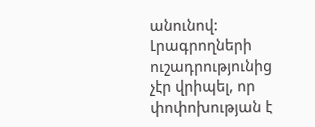անունով: Լրագրողների ուշադրությունից չէր վրիպել, որ փոփոխության է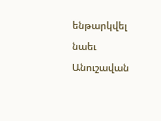ենթարկվել նաեւ Անուշավան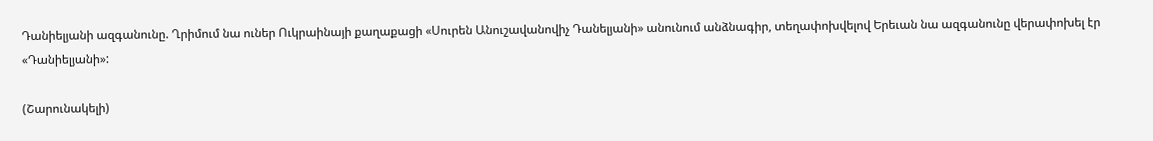Դանիելյանի ազգանունը. Ղրիմում նա ուներ Ուկրաինայի քաղաքացի «Սուրեն Անուշավանովիչ Դանելյանի» անունում անձնագիր, տեղափոխվելով Երեւան նա ազգանունը վերափոխել էր «Դանիելյանի»:

(Շարունակելի)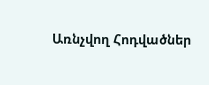Առնչվող Հոդվածներ